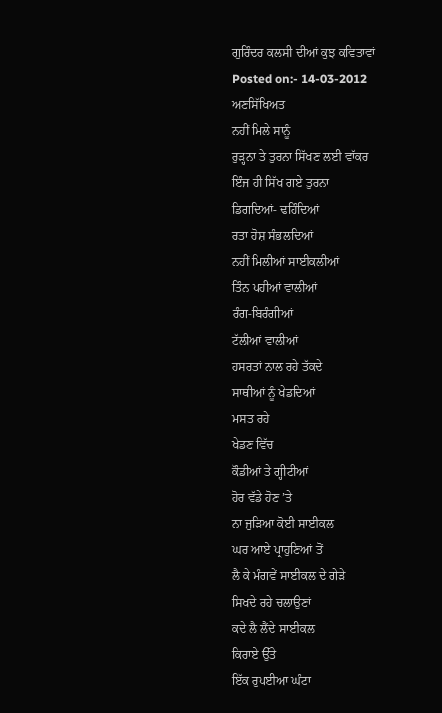ਗੁਰਿੰਦਰ ਕਲਸੀ ਦੀਆਂ ਕੁਝ ਕਵਿਤਾਵਾਂ
Posted on:- 14-03-2012
ਅਣਸਿੱਖਿਅਤ
ਨਹੀਂ ਮਿਲੇ ਸਾਨੂੰ
ਰੁੜ੍ਹਨਾ ਤੇ ਤੁਰਨਾ ਸਿੱਖਣ ਲਈ ਵਾੱਕਰ
ਇੰਜ ਹੀ ਸਿੱਖ ਗਏ ਤੁਰਨਾ
ਡਿਗਦਿਆਂ- ਢਹਿੰਦਿਆਂ
ਰਤਾ ਹੋਸ਼ ਸੰਭਲਦਿਆਂ
ਨਹੀਂ ਮਿਲੀਆਂ ਸਾਈਕਲੀਆਂ
ਤਿੰਨ ਪਹੀਆਂ ਵਾਲੀਆਂ
ਰੰਗ-ਬਿਰੰਗੀਆਂ
ਟੱਲੀਆਂ ਵਾਲੀਆਂ
ਹਸਰਤਾਂ ਨਾਲ ਰਹੇ ਤੱਕਦੇ
ਸਾਥੀਆਂ ਨੂੰ ਖੇਡਦਿਆਂ
ਮਸਤ ਰਹੇ
ਖੇਡਣ ਵਿੱਚ
ਕੌਡੀਆਂ ਤੇ ਗ੍ਹੀਟੀਆਂ
ਹੋਰ ਵੱਡੇ ਹੋਣ ’ਤੇ
ਨਾ ਜੁੜਿਆ ਕੋਈ ਸਾਈਕਲ
ਘਰ ਆਏ ਪ੍ਰਾਹੁਣਿਆਂ ਤੋਂ
ਲੈ ਕੇ ਮੰਗਵੇਂ ਸਾਈਕਲ ਦੇ ਗੇੜੇ
ਸਿਖਦੇ ਰਹੇ ਚਲਾਉਣਾਂ
ਕਦੇ ਲੈ ਲੈਂਦੇ ਸਾਈਕਲ
ਕਿਰਾਏ ਉੱਤੇ
ਇੱਕ ਰੁਪਈਆ ਘੰਟਾ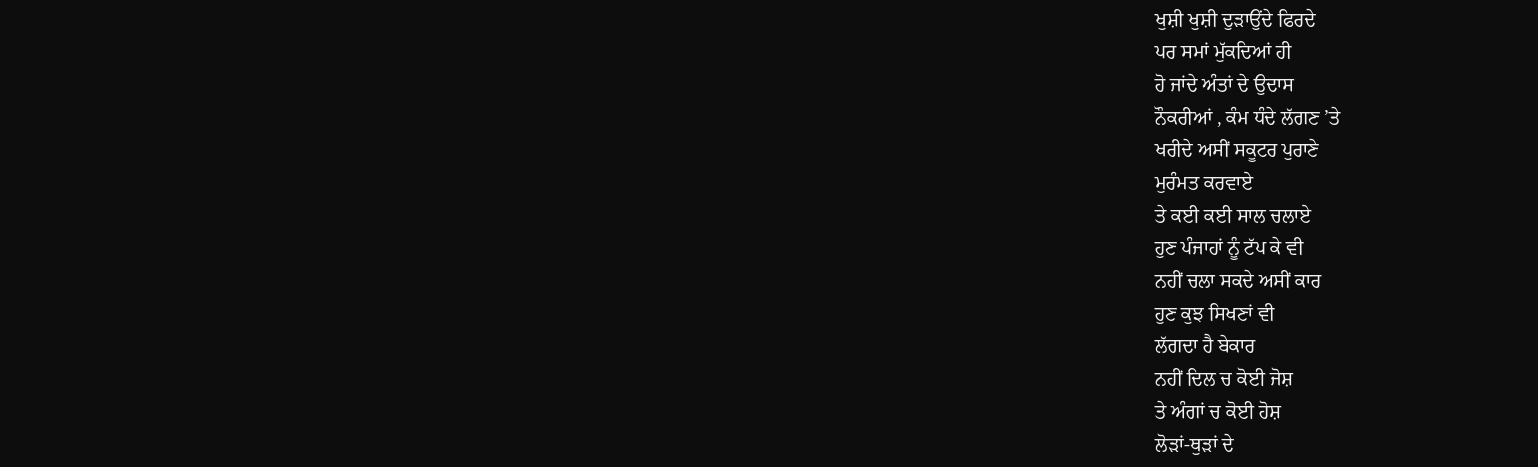ਖੁਸ਼ੀ ਖੁਸ਼ੀ ਦੁੜਾਉਂਦੇ ਫਿਰਦੇ
ਪਰ ਸਮਾਂ ਮੁੱਕਦਿਆਂ ਹੀ
ਹੋ ਜਾਂਦੇ ਅੰਤਾਂ ਦੇ ਉਦਾਸ
ਨੌਕਰੀਆਂ , ਕੰਮ ਧੰਦੇ ਲੱਗਣ ’ਤੇ
ਖਰੀਦੇ ਅਸੀਂ ਸਕੂਟਰ ਪੁਰਾਣੇ
ਮੁਰੰਮਤ ਕਰਵਾਏ
ਤੇ ਕਈ ਕਈ ਸਾਲ ਚਲਾਏ
ਹੁਣ ਪੰਜਾਹਾਂ ਨੂੰ ਟੱਪ ਕੇ ਵੀ
ਨਹੀਂ ਚਲਾ ਸਕਦੇ ਅਸੀਂ ਕਾਰ
ਹੁਣ ਕੁਝ ਸਿਖਣਾਂ ਵੀ
ਲੱਗਦਾ ਹੈ ਬੇਕਾਰ
ਨਹੀਂ ਦਿਲ ਚ ਕੋਈ ਜੋਸ਼
ਤੇ ਅੰਗਾਂ ਚ ਕੋਈ ਹੋਸ਼
ਲੋੜਾਂ-ਥੁੜਾਂ ਦੇ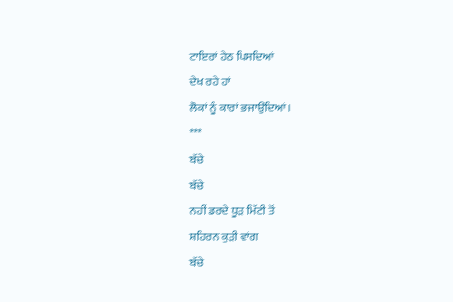ਟਾਇਰਾਂ ਹੇਠ ਪਿਸਦਿਆਂ
ਦੇਖ ਰਹੇ ਹਾਂ
ਲੋਕਾਂ ਨੂੰ ਕਾਰਾਂ ਭਜਾਉਂਦਿਆਂ ।
***
ਬੱਚੇ
ਬੱਚੇ
ਨਹੀਂ ਡਰਦੇ ਧੂੜ ਮਿੱਟੀ ਤੋਂ
ਸ਼ਹਿਰਨ ਕੁੜੀ ਵਾਂਗ
ਬੱਚੇ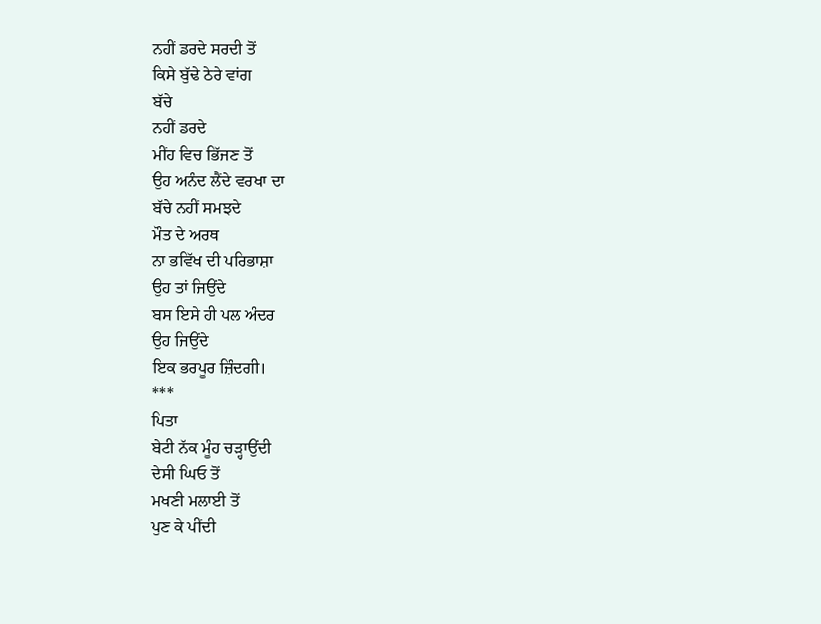ਨਹੀਂ ਡਰਦੇ ਸਰਦੀ ਤੋਂ
ਕਿਸੇ ਬੁੱਢੇ ਠੇਰੇ ਵਾਂਗ
ਬੱਚੇ
ਨਹੀਂ ਡਰਦੇ
ਮੀਂਹ ਵਿਚ ਭਿੱਜਣ ਤੋਂ
ਉਹ ਅਨੰਦ ਲੈਂਦੇ ਵਰਖਾ ਦਾ
ਬੱਚੇ ਨਹੀਂ ਸਮਝਦੇ
ਮੌਤ ਦੇ ਅਰਥ
ਨਾ ਭਵਿੱਖ ਦੀ ਪਰਿਭਾਸ਼ਾ
ਉਹ ਤਾਂ ਜਿਉਂਦੇ
ਬਸ ਇਸੇ ਹੀ ਪਲ ਅੰਦਰ
ਉਹ ਜਿਉਂਦੇ
ਇਕ ਭਰਪੂਰ ਜ਼ਿੰਦਗੀ।
***
ਪਿਤਾ
ਬੇਟੀ ਨੱਕ ਮੂੰਹ ਚੜ੍ਹਾਉਂਦੀ
ਦੇਸੀ ਘਿਓ ਤੋਂ
ਮਖਣੀ ਮਲਾਈ ਤੋਂ
ਪੁਣ ਕੇ ਪੀਂਦੀ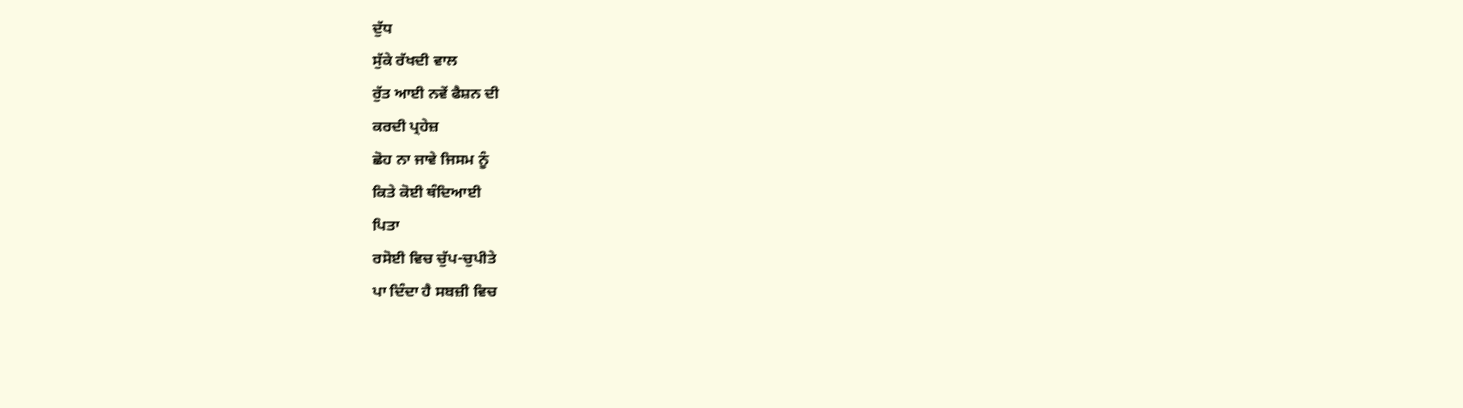ਦੁੱਧ
ਸੁੱਕੇ ਰੱਖਦੀ ਵਾਲ
ਰੁੱਤ ਆਈ ਨਵੇਂ ਫੈਸ਼ਨ ਦੀ
ਕਰਦੀ ਪ੍ਰਹੇਜ਼
ਛੋਹ ਨਾ ਜਾਵੇ ਜਿਸਮ ਨੂੰ
ਕਿਤੇ ਕੋਈ ਥੰਦਿਆਈ
ਪਿਤਾ
ਰਸੋਈ ਵਿਚ ਚੁੱਪ-ਚੁਪੀਤੇ
ਪਾ ਦਿੰਦਾ ਹੈ ਸਬਜ਼ੀ ਵਿਚ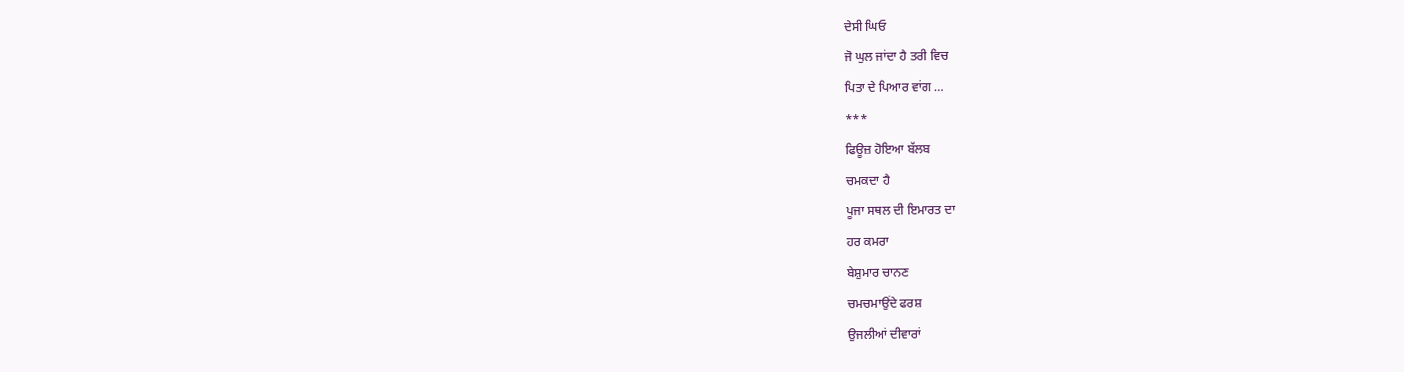ਦੇਸੀ ਘਿਓ
ਜੋ ਘੁਲ ਜਾਂਦਾ ਹੈ ਤਰੀ ਵਿਚ
ਪਿਤਾ ਦੇ ਪਿਆਰ ਵਾਂਗ …
***
ਫਿਊਜ਼ ਹੋਇਆ ਬੱਲਬ
ਚਮਕਦਾ ਹੈ
ਪੂਜਾ ਸਥਲ ਦੀ ਇਮਾਰਤ ਦਾ
ਹਰ ਕਮਰਾ
ਬੇਸ਼ੁਮਾਰ ਚਾਨਣ
ਚਮਚਮਾਉਂਦੇ ਫਰਸ਼
ਉਜਲੀਆਂ ਦੀਵਾਰਾਂ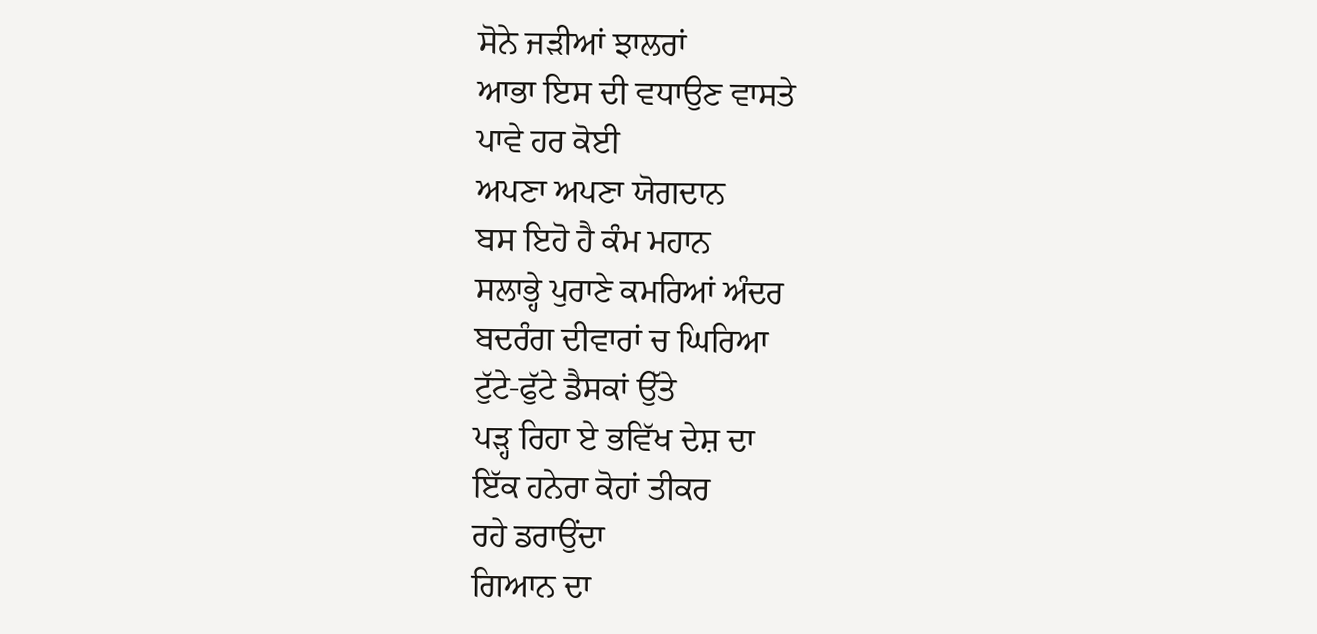ਸੋਨੇ ਜੜੀਆਂ ਝਾਲਰਾਂ
ਆਭਾ ਇਸ ਦੀ ਵਧਾਉਣ ਵਾਸਤੇ
ਪਾਵੇ ਹਰ ਕੋਈ
ਅਪਣਾ ਅਪਣਾ ਯੋਗਦਾਨ
ਬਸ ਇਹੋ ਹੈ ਕੰਮ ਮਹਾਨ
ਸਲਾਭ੍ਹੇ ਪੁਰਾਣੇ ਕਮਰਿਆਂ ਅੰਦਰ
ਬਦਰੰਗ ਦੀਵਾਰਾਂ ਚ ਘਿਰਿਆ
ਟੁੱਟੇ-ਫੁੱਟੇ ਡੈਸਕਾਂ ਉੱਤੇ
ਪੜ੍ਹ ਰਿਹਾ ਏ ਭਵਿੱਖ ਦੇਸ਼ ਦਾ
ਇੱਕ ਹਨੇਰਾ ਕੋਹਾਂ ਤੀਕਰ
ਰਹੇ ਡਰਾਉਂਦਾ
ਗਿਆਨ ਦਾ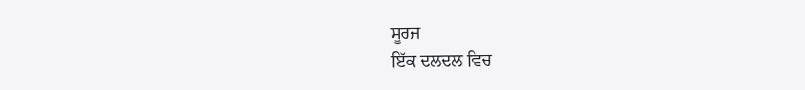ਸੂਰਜ
ਇੱਕ ਦਲਦਲ ਵਿਚ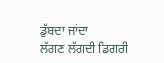ਡੁੱਬਦਾ ਜਾਂਦਾ
ਲੱਗਣ ਲੱਗਦੀ ਡਿਗਰੀ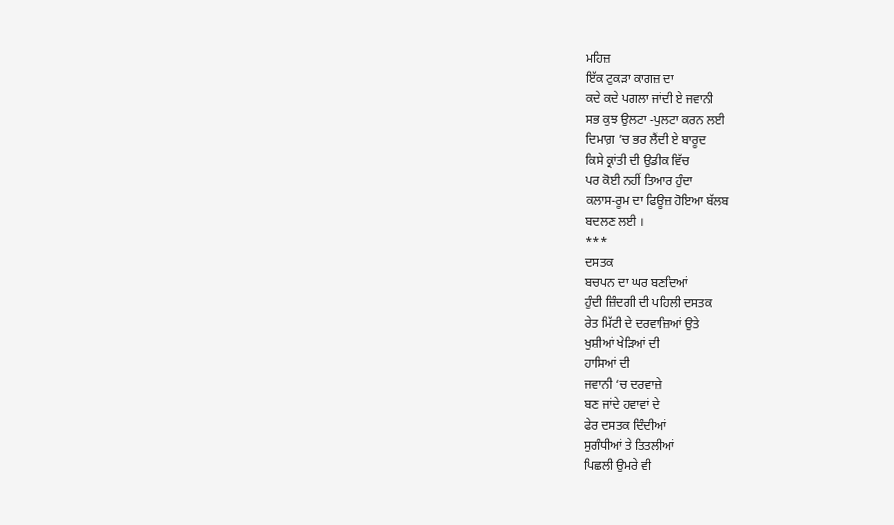ਮਹਿਜ਼
ਇੱਕ ਟੁਕੜਾ ਕਾਗਜ਼ ਦਾ
ਕਦੇ ਕਦੇ ਪਗਲਾ ਜਾਂਦੀ ਏ ਜਵਾਨੀ
ਸਭ ਕੁਝ ਉਲਟਾ -ਪੁਲਟਾ ਕਰਨ ਲਈ
ਦਿਮਾਗ਼ ’ਚ ਭਰ ਲੈਂਦੀ ਏ ਬਾਰੂਦ
ਕਿਸੇ ਕ੍ਰਾਂਤੀ ਦੀ ਉਡੀਕ ਵਿੱਚ
ਪਰ ਕੋਈ ਨਹੀਂ ਤਿਆਰ ਹੁੰਦਾ
ਕਲਾਸ-ਰੂਮ ਦਾ ਫਿਊਜ਼ ਹੋਇਆ ਬੱਲਬ
ਬਦਲਣ ਲਈ ।
***
ਦਸਤਕ
ਬਚਪਨ ਦਾ ਘਰ ਬਣਦਿਆਂ
ਹੁੰਦੀ ਜ਼ਿੰਦਗੀ ਦੀ ਪਹਿਲੀ ਦਸਤਕ
ਰੇਤ ਮਿੱਟੀ ਦੇ ਦਰਵਾਜ਼ਿਆਂ ਉਤੇ
ਖੁਸ਼ੀਆਂ ਖੇੜਿਆਂ ਦੀ
ਹਾਸਿਆਂ ਦੀ
ਜਵਾਨੀ ‘ਚ ਦਰਵਾਜ਼ੇ
ਬਣ ਜਾਂਦੇ ਹਵਾਵਾਂ ਦੇ
ਫੇਰ ਦਸਤਕ ਦਿੰਦੀਆਂ
ਸੁਗੰਧੀਆਂ ਤੇ ਤਿਤਲੀਆਂ
ਪਿਛਲੀ ਉਮਰੇ ਵੀ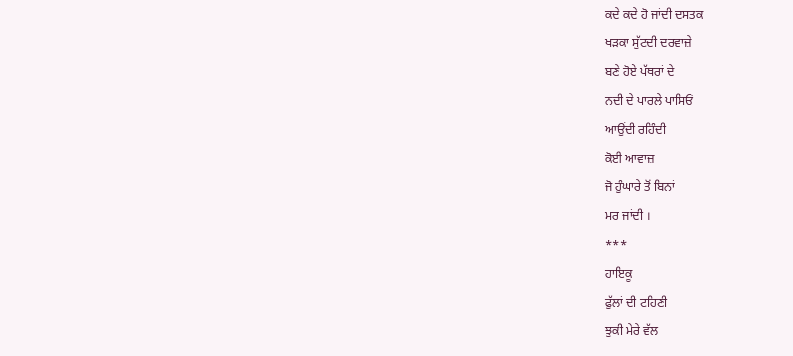ਕਦੇ ਕਦੇ ਹੋ ਜਾਂਦੀ ਦਸਤਕ
ਖੜਕਾ ਸੁੱਟਦੀ ਦਰਵਾਜ਼ੇ
ਬਣੇ ਹੋਏ ਪੱਥਰਾਂ ਦੇ
ਨਦੀ ਦੇ ਪਾਰਲੇ ਪਾਸਿਓਂ
ਆਉਂਦੀ ਰਹਿੰਦੀ
ਕੋਈ ਆਵਾਜ਼
ਜੋ ਹੁੰਘਾਰੇ ਤੋਂ ਬਿਨਾਂ
ਮਰ ਜਾਂਦੀ ।
***
ਹਾਇਕੂ
ਫੁੱਲਾਂ ਦੀ ਟਹਿਣੀ
ਝੁਕੀ ਮੇਰੇ ਵੱਲ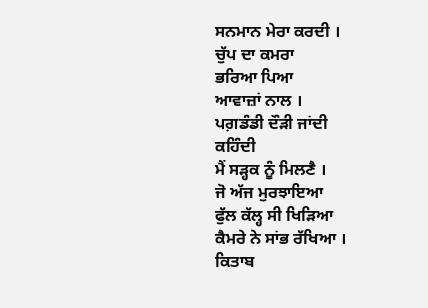ਸਨਮਾਨ ਮੇਰਾ ਕਰਦੀ ।
ਚੁੱਪ ਦਾ ਕਮਰਾ
ਭਰਿਆ ਪਿਆ
ਆਵਾਜ਼ਾਂ ਨਾਲ ।
ਪਗ਼ਡੰਡੀ ਦੌੜੀ ਜਾਂਦੀ
ਕਹਿੰਦੀ
ਮੈਂ ਸੜ੍ਹਕ ਨੂੰ ਮਿਲਣੈ ।
ਜੋ ਅੱਜ ਮੁਰਝਾਇਆ
ਫੁੱਲ ਕੱਲ੍ਹ ਸੀ ਖਿੜਿਆ
ਕੈਮਰੇ ਨੇ ਸਾਂਭ ਰੱਖਿਆ ।
ਕਿਤਾਬ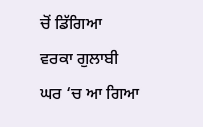ਚੋਂ ਡਿੱਗਿਆ
ਵਰਕਾ ਗੁਲਾਬੀ
ਘਰ ‘ਚ ਆ ਗਿਆ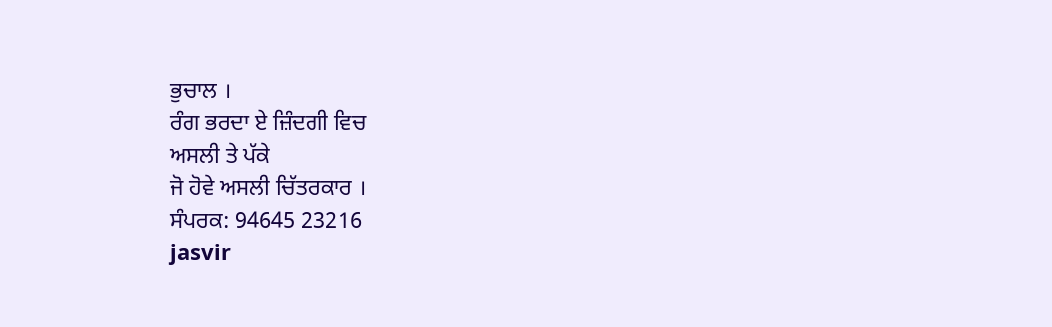ਭੁਚਾਲ ।
ਰੰਗ ਭਰਦਾ ਏ ਜ਼ਿੰਦਗੀ ਵਿਚ
ਅਸਲੀ ਤੇ ਪੱਕੇ
ਜੋ ਹੋਵੇ ਅਸਲੀ ਚਿੱਤਰਕਾਰ ।
ਸੰਪਰਕ: 94645 23216
jasvir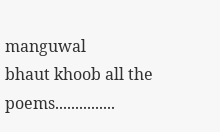manguwal
bhaut khoob all the poems...............